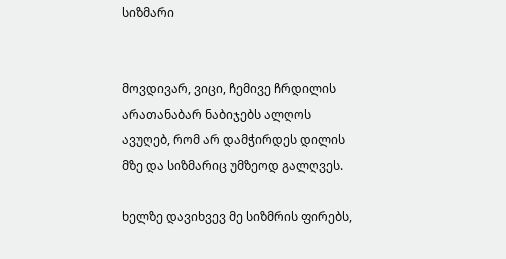სიზმარი


მოვდივარ, ვიცი, ჩემივე ჩრდილის
არათანაბარ ნაბიჯებს ალღოს
ავუღებ, რომ არ დამჭირდეს დილის
მზე და სიზმარიც უმზეოდ გალღვეს.

ხელზე დავიხვევ მე სიზმრის ფირებს,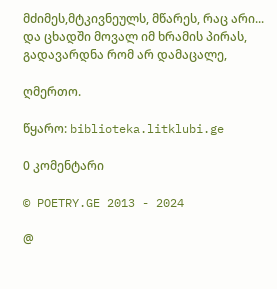მძიმეს,მტკივნეულს, მწარეს, რაც არი...
და ცხადში მოვალ იმ ხრამის პირას,
გადავარდნა რომ არ დამაცალე,

ღმერთო.

წყარო: biblioteka.litklubi.ge

0 კომენტარი

© POETRY.GE 2013 - 2024

@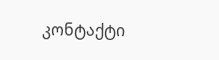კონტაქტი